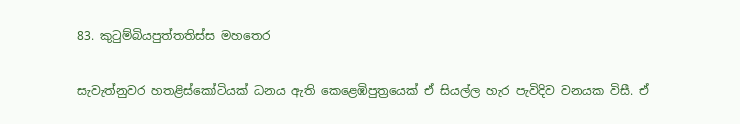83. කුටුම්බියපුත්තතිස්ස මහතෙර

සැවැත්නුවර හතළිස්කෝටියක් ධනය ඇති කෙළෙඹිපුත්‍ර‍යෙක් ඒ සියල්ල හැර පැවිදිව වනයක විසී. ඒ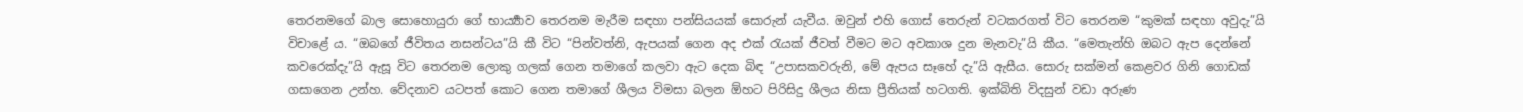තෙරනමගේ බාල සොහොයුරා ගේ භාර්‍ය්‍යාව තෙරනම මැරීම සඳහා පන්සියයක් සොරුන් යැවීය. ඔවුන් එහි ගොස් තෙරුන් වටකරගත් විට තෙරනම “කුමක් සඳහා අවුදැ”යි විචාළේ ය. “ඔබගේ ජීවිතය නසන්ටය”යි කී විට “පින්වත්නි, ඇපයක් ගෙන අද එක් රැයක් ජීවත් වීමට මට අවකාශ දුන මැනවැ”යි කීය. “මෙතැන්හි ඔබට ඇප දෙන්නේ කවරෙක්දැ”යි ඇසූ විට තෙරනම ලොකු ගලක් ගෙන තමාගේ කලවා ඇට දෙක බිඳ “උපාසකවරුනි, මේ ඇපය සෑහේ දැ”යි ඇසීය. සොරු සක්මන් කෙළවර ගිනි ගොඩක් ගසාගෙන උන්හ. වේදනාව යටපත් කොට ගෙන තමාගේ ශීලය විමසා බලන ඕහට පිරිසිදු ශීලය නිසා ප්‍රීතියක් හටගති. ඉක්බිති විදසුන් වඩා අරුණ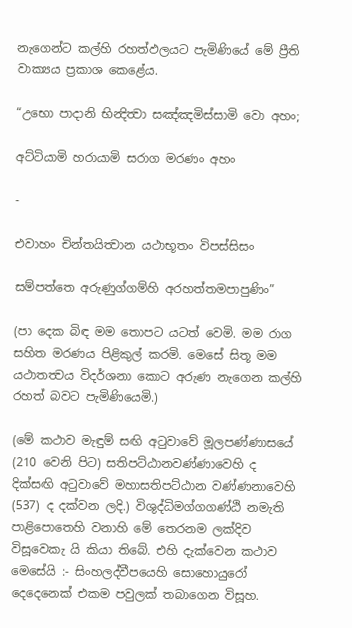නැගෙන්ට කල්හි රහත්ඵලයට පැමිණියේ මේ ප්‍රීති වාක්‍යය ප්‍ර‍කාශ කෙළේය.

“උභො පාදානි භින්‍දිත්‍වා සඤ්ඤමිස්සාමි වො අහං;

අට්ටියාමි හරායාමි සරාග මරණං අහං

-

එවාහං චින්තයිත්‍වාන යථාභූතං විපස්සිසං

සම්පත්තෙ අරුණුග්ගම්හි අරහත්තමපාපුණිං”

(පා දෙක බිඳ මම තොපට යටත් වෙමි. මම රාග සහිත මරණය පිළිකුල් කරමි. මෙසේ සිතූ මම යථාතත්‍වය විදර්ශනා කොට අරුණ නැගෙන කල්හි රහත් බවට පැමිණියෙමි.)

(මේ කථාව මැඳුම් සඟි අටුවාවේ මූලපණ්ණාසයේ (210 වෙනි පිට) සතිපට්ඨානවණ්ණාවෙහි ද දික්සඟි අටුවාවේ මහාසතිපට්ඨාන වණ්ණනාවෙහි (537) ද දක්වන ලදි.) විශුද්ධිමග්ගගණ්ඨි නමැති පාළිපොතෙහි වනාහි මේ තෙරනම ලක්දිව විසූවෙකැ යි කියා තිබේ. එහි දැක්වෙන කථාව මෙසේයි :- සිංහලද්වීපයෙහි සොහොයුරෝ දෙදෙනෙක් එකම පවුලක් තබාගෙන විසූහ.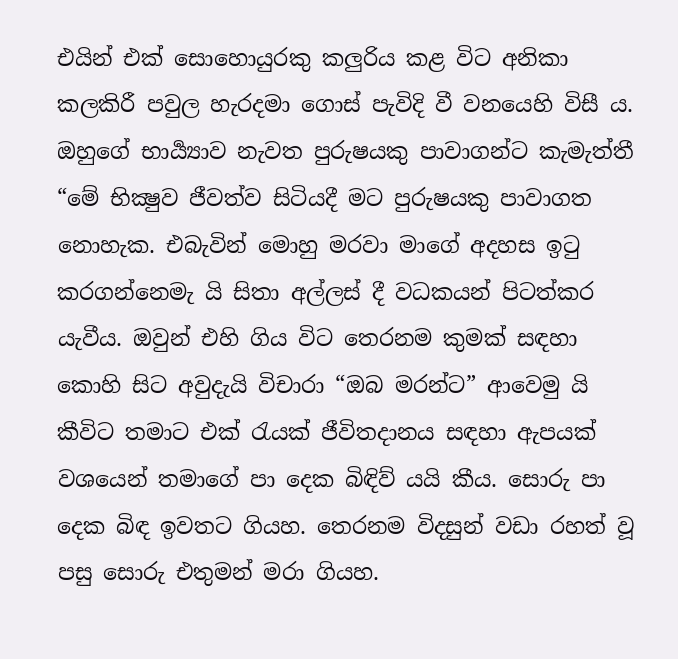එයින් එක් සොහොයුරකු කලුරිය කළ විට අනිකා කලකිරී පවුල හැරදමා ගොස් පැවිදි වී වනයෙහි විසී ය. ඔහුගේ භාර්‍ය්‍යාව නැවත පුරුෂයකු පාවාගන්ට කැමැත්තී “මේ භික්‍ෂුව ජීවත්ව සිටියදී මට පුරුෂයකු පාවාගත නොහැක. එබැවින් මොහු මරවා මාගේ අදහස ඉටු කරගන්නෙමැ යි සිතා අල්ලස් දී වධකයන් පිටත්කර යැවීය. ඔවුන් එහි ගිය විට තෙරනම කුමක් සඳහා කොහි සිට අවුදැයි විචාරා “ඔබ මරන්ට” ආවෙමු යි කීවිට තමාට එක් රැයක් ජීවිතදානය සඳහා ඇපයක් වශයෙන් තමාගේ පා දෙක බිඳිව් යයි කීය. සොරු පා දෙක බිඳ ඉවතට ගියහ. තෙරනම විදසුන් වඩා රහත් වූ පසු සොරු එතුමන් මරා ගියහ.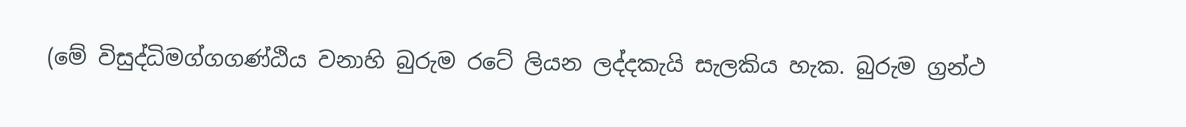(මේ විසුද්ධිමග්ගගණ්ඨිය වනාහි බුරුම රටේ ලියන ලද්දකැයි සැලකිය හැක. බුරුම ග්‍ර‍න්ථ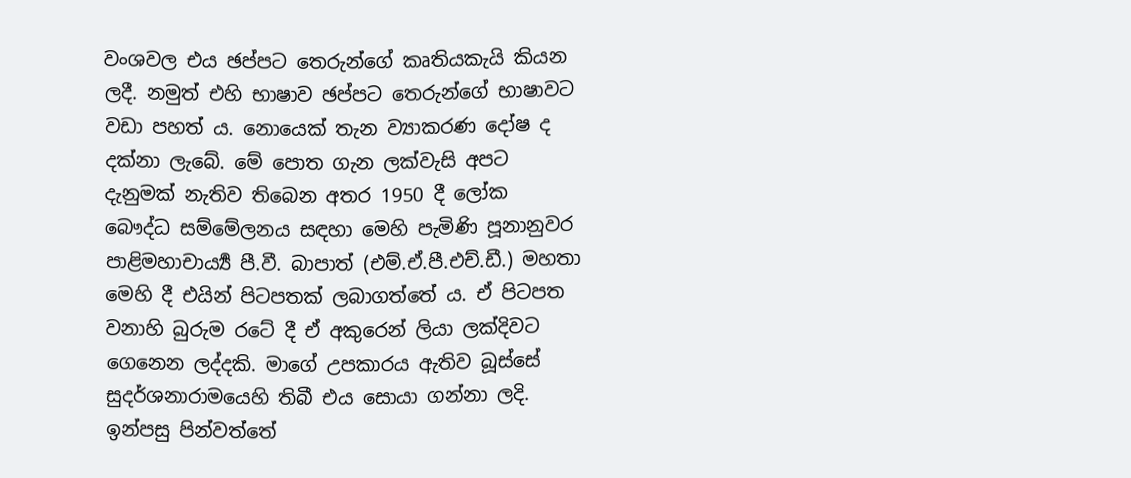වංශවල එය ඡප්පට තෙරුන්ගේ කෘතියකැයි කියන ලදී. නමුත් එහි භාෂාව ඡප්පට තෙරුන්ගේ භාෂාවට වඩා පහත් ය. නොයෙක් තැන ව්‍යාකරණ දෝෂ ද දක්නා ලැබේ. මේ පොත ගැන ලක්වැසි අපට දැනුමක් නැතිව තිබෙන අතර 1950 දී ලෝක බෞද්ධ සම්මේලනය සඳහා මෙහි පැමිණි පූනානුවර පාළිමහාචාර්‍ය්‍ය පී.වී. බාපාත් (එම්.ඒ.පී.එච්.ඩී.) මහතා මෙහි දී එයින් පිටපතක් ලබාගත්තේ ය. ඒ පිටපත වනාහි බුරුම රටේ දී ඒ අකුරෙන් ලියා ලක්දිවට ගෙනෙන ලද්දකි. මාගේ උපකාරය ඇතිව බූස්සේ සුදර්ශනාරාමයෙහි තිබී එය සොයා ගන්නා ලදි. ඉන්පසු පින්වත්තේ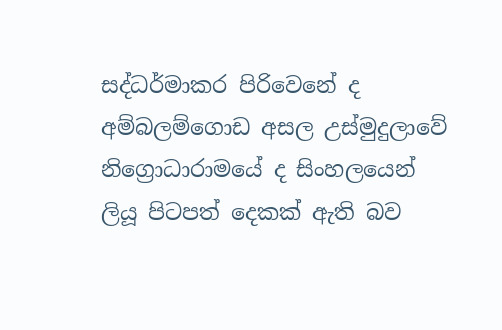සද්ධර්මාකර පිරිවෙනේ ද අම්බලම්ගොඩ අසල උස්මුදුලාවේ නිග්‍රොධාරාමයේ ද සිංහලයෙන් ලියූ පිටපත් දෙකක් ඇති බව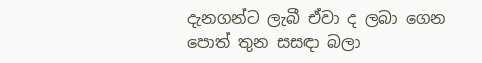දැනගන්ට ලැබී ඒවා ද ලබා ගෙන පොත් තුන සසඳා බලා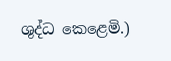ශුද්ධ කෙළෙමි.)